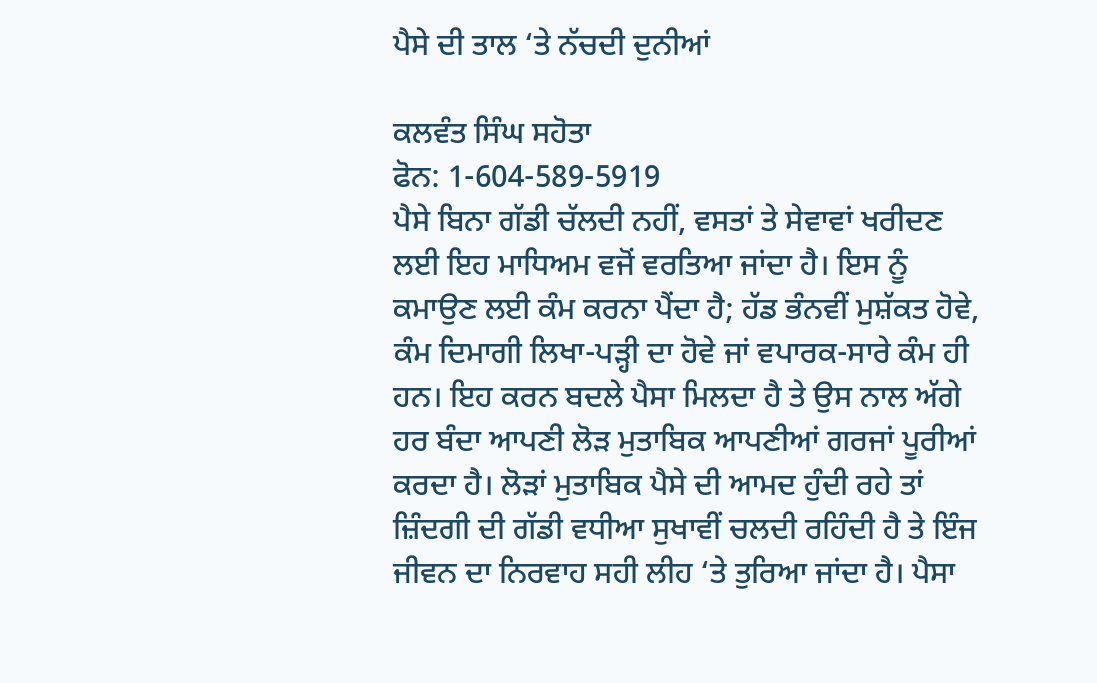ਪੈਸੇ ਦੀ ਤਾਲ ‘ਤੇ ਨੱਚਦੀ ਦੁਨੀਆਂ

ਕਲਵੰਤ ਸਿੰਘ ਸਹੋਤਾ
ਫੋਨ: 1-604-589-5919
ਪੈਸੇ ਬਿਨਾ ਗੱਡੀ ਚੱਲਦੀ ਨਹੀਂ, ਵਸਤਾਂ ਤੇ ਸੇਵਾਵਾਂ ਖਰੀਦਣ ਲਈ ਇਹ ਮਾਧਿਅਮ ਵਜੋਂ ਵਰਤਿਆ ਜਾਂਦਾ ਹੈ। ਇਸ ਨੂੰ ਕਮਾਉਣ ਲਈ ਕੰਮ ਕਰਨਾ ਪੈਂਦਾ ਹੈ; ਹੱਡ ਭੰਨਵੀਂ ਮੁਸ਼ੱਕਤ ਹੋਵੇ, ਕੰਮ ਦਿਮਾਗੀ ਲਿਖਾ-ਪੜ੍ਹੀ ਦਾ ਹੋਵੇ ਜਾਂ ਵਪਾਰਕ-ਸਾਰੇ ਕੰਮ ਹੀ ਹਨ। ਇਹ ਕਰਨ ਬਦਲੇ ਪੈਸਾ ਮਿਲਦਾ ਹੈ ਤੇ ਉਸ ਨਾਲ ਅੱਗੇ ਹਰ ਬੰਦਾ ਆਪਣੀ ਲੋੜ ਮੁਤਾਬਿਕ ਆਪਣੀਆਂ ਗਰਜਾਂ ਪੂਰੀਆਂ ਕਰਦਾ ਹੈ। ਲੋੜਾਂ ਮੁਤਾਬਿਕ ਪੈਸੇ ਦੀ ਆਮਦ ਹੁੰਦੀ ਰਹੇ ਤਾਂ ਜ਼ਿੰਦਗੀ ਦੀ ਗੱਡੀ ਵਧੀਆ ਸੁਖਾਵੀਂ ਚਲਦੀ ਰਹਿੰਦੀ ਹੈ ਤੇ ਇੰਜ ਜੀਵਨ ਦਾ ਨਿਰਵਾਹ ਸਹੀ ਲੀਹ ‘ਤੇ ਤੁਰਿਆ ਜਾਂਦਾ ਹੈ। ਪੈਸਾ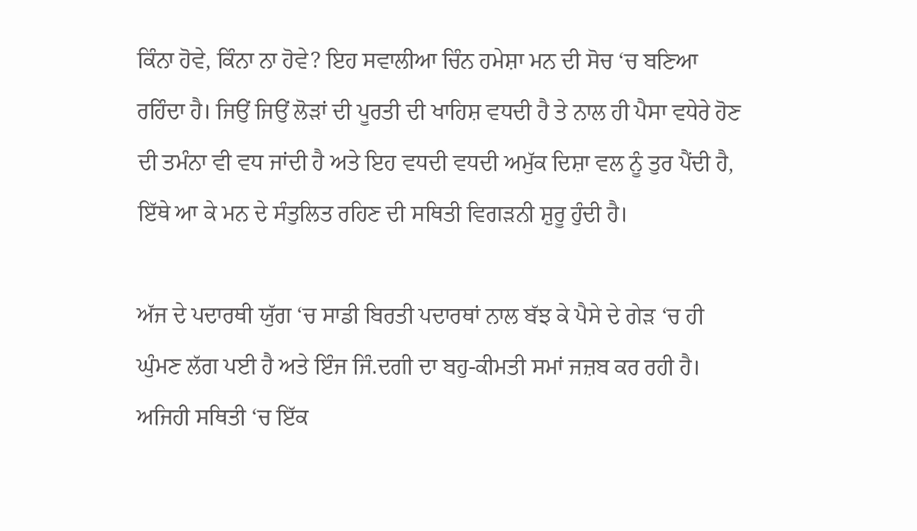ਕਿੰਨਾ ਹੋਵੇ, ਕਿੰਨਾ ਨਾ ਹੋਵੇ? ਇਹ ਸਵਾਲੀਆ ਚਿੰਨ ਹਮੇਸ਼ਾ ਮਨ ਦੀ ਸੋਚ ‘ਚ ਬਣਿਆ ਰਹਿੰਦਾ ਹੈ। ਜਿਉਂ ਜਿਉਂ ਲੋੜਾਂ ਦੀ ਪੂਰਤੀ ਦੀ ਖਾਹਿਸ਼ ਵਧਦੀ ਹੈ ਤੇ ਨਾਲ ਹੀ ਪੈਸਾ ਵਧੇਰੇ ਹੋਣ ਦੀ ਤਮੰਨਾ ਵੀ ਵਧ ਜਾਂਦੀ ਹੈ ਅਤੇ ਇਹ ਵਧਦੀ ਵਧਦੀ ਅਮੁੱਕ ਦਿਸ਼ਾ ਵਲ ਨੂੰ ਤੁਰ ਪੈਂਦੀ ਹੈ, ਇੱਥੇ ਆ ਕੇ ਮਨ ਦੇ ਸੰਤੁਲਿਤ ਰਹਿਣ ਦੀ ਸਥਿਤੀ ਵਿਗੜਨੀ ਸ਼ੁਰੂ ਹੁੰਦੀ ਹੈ।

ਅੱਜ ਦੇ ਪਦਾਰਥੀ ਯੁੱਗ ‘ਚ ਸਾਡੀ ਬਿਰਤੀ ਪਦਾਰਥਾਂ ਨਾਲ ਬੱਝ ਕੇ ਪੈਸੇ ਦੇ ਗੇੜ ‘ਚ ਹੀ ਘੁੰਮਣ ਲੱਗ ਪਈ ਹੈ ਅਤੇ ਇੰਜ ਜਿੰ.ਦਗੀ ਦਾ ਬਹੁ-ਕੀਮਤੀ ਸਮਾਂ ਜਜ਼ਬ ਕਰ ਰਹੀ ਹੈ। ਅਜਿਹੀ ਸਥਿਤੀ ‘ਚ ਇੱਕ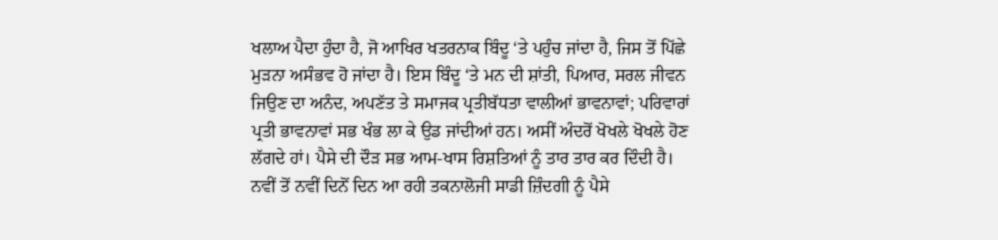ਖਲਾਅ ਪੈਦਾ ਹੁੰਦਾ ਹੈ, ਜੋ ਆਖਿਰ ਖਤਰਨਾਕ ਬਿੰਦੂ ‘ਤੇ ਪਹੁੰਚ ਜਾਂਦਾ ਹੈ, ਜਿਸ ਤੋਂ ਪਿੱਛੇ ਮੁੜਨਾ ਅਸੰਭਵ ਹੋ ਜਾਂਦਾ ਹੈ। ਇਸ ਬਿੰਦੂ ‘ਤੇ ਮਨ ਦੀ ਸ਼ਾਂਤੀ, ਪਿਆਰ, ਸਰਲ ਜੀਵਨ ਜਿਉਣ ਦਾ ਅਨੰਦ, ਅਪਣੱਤ ਤੇ ਸਮਾਜਕ ਪ੍ਰਤੀਬੱਧਤਾ ਵਾਲੀਆਂ ਭਾਵਨਾਵਾਂ; ਪਰਿਵਾਰਾਂ ਪ੍ਰਤੀ ਭਾਵਨਾਵਾਂ ਸਭ ਖੰਭ ਲਾ ਕੇ ਉਡ ਜਾਂਦੀਆਂ ਹਨ। ਅਸੀਂ ਅੰਦਰੋਂ ਖੋਖਲੇ ਖੋਖਲੇ ਹੋਣ ਲੱਗਦੇ ਹਾਂ। ਪੈਸੇ ਦੀ ਦੌੜ ਸਭ ਆਮ-ਖਾਸ ਰਿਸ਼ਤਿਆਂ ਨੂੰ ਤਾਰ ਤਾਰ ਕਰ ਦਿੰਦੀ ਹੈ। ਨਵੀਂ ਤੋਂ ਨਵੀਂ ਦਿਨੋਂ ਦਿਨ ਆ ਰਹੀ ਤਕਨਾਲੋਜੀ ਸਾਡੀ ਜ਼ਿੰਦਗੀ ਨੂੰ ਪੈਸੇ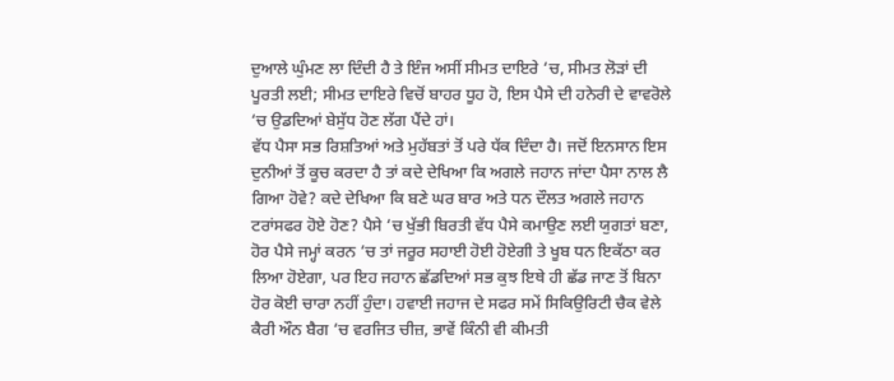ਦੁਆਲੇ ਘੁੰਮਣ ਲਾ ਦਿੰਦੀ ਹੈ ਤੇ ਇੰਜ ਅਸੀਂ ਸੀਮਤ ਦਾਇਰੇ ‘ਚ, ਸੀਮਤ ਲੋੜਾਂ ਦੀ ਪੂਰਤੀ ਲਈ; ਸੀਮਤ ਦਾਇਰੇ ਵਿਚੋਂ ਬਾਹਰ ਧੂਹ ਹੋ, ਇਸ ਪੈਸੇ ਦੀ ਹਨੇਰੀ ਦੇ ਵਾਵਰੋਲੇ ‘ਚ ਉਡਦਿਆਂ ਬੇਸੁੱਧ ਹੋਣ ਲੱਗ ਪੈਂਦੇ ਹਾਂ।
ਵੱਧ ਪੈਸਾ ਸਭ ਰਿਸ਼ਤਿਆਂ ਅਤੇ ਮੁਹੱਬਤਾਂ ਤੋਂ ਪਰੇ ਧੱਕ ਦਿੰਦਾ ਹੈ। ਜਦੋਂ ਇਨਸਾਨ ਇਸ ਦੁਨੀਆਂ ਤੋਂ ਕੂਚ ਕਰਦਾ ਹੈ ਤਾਂ ਕਦੇ ਦੇਖਿਆ ਕਿ ਅਗਲੇ ਜਹਾਨ ਜਾਂਦਾ ਪੈਸਾ ਨਾਲ ਲੈ ਗਿਆ ਹੋਵੇ? ਕਦੇ ਦੇਖਿਆ ਕਿ ਬਣੇ ਘਰ ਬਾਰ ਅਤੇ ਧਨ ਦੌਲਤ ਅਗਲੇ ਜਹਾਨ ਟਰਾਂਸਫਰ ਹੋਏ ਹੋਣ? ਪੈਸੇ ‘ਚ ਖੁੱਭੀ ਬਿਰਤੀ ਵੱਧ ਪੈਸੇ ਕਮਾਉਣ ਲਈ ਯੁਗਤਾਂ ਬਣਾ, ਹੋਰ ਪੈਸੇ ਜਮ੍ਹਾਂ ਕਰਨ ‘ਚ ਤਾਂ ਜਰੂਰ ਸਹਾਈ ਹੋਈ ਹੋਏਗੀ ਤੇ ਖੂਬ ਧਨ ਇਕੱਠਾ ਕਰ ਲਿਆ ਹੋਏਗਾ, ਪਰ ਇਹ ਜਹਾਨ ਛੱਡਦਿਆਂ ਸਭ ਕੁਝ ਇਥੇ ਹੀ ਛੱਡ ਜਾਣ ਤੋਂ ਬਿਨਾ ਹੋਰ ਕੋਈ ਚਾਰਾ ਨਹੀਂ ਹੁੰਦਾ। ਹਵਾਈ ਜਹਾਜ ਦੇ ਸਫਰ ਸਮੇਂ ਸਿਕਿਉਰਿਟੀ ਚੈਕ ਵੇਲੇ ਕੈਰੀ ਔਨ ਬੈਗ ‘ਚ ਵਰਜਿਤ ਚੀਜ਼, ਭਾਵੇਂ ਕਿੰਨੀ ਵੀ ਕੀਮਤੀ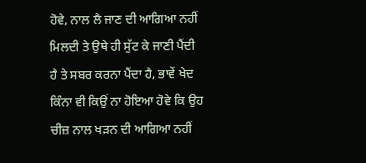ਹੋਵੇ, ਨਾਲ ਲੈ ਜਾਣ ਦੀ ਆਗਿਆ ਨਹੀਂ ਮਿਲਦੀ ਤੇ ਉਥੇ ਹੀ ਸੁੱਟ ਕੇ ਜਾਣੀ ਪੈਂਦੀ ਹੈ ਤੇ ਸਬਰ ਕਰਨਾ ਪੈਂਦਾ ਹੈ, ਭਾਵੇਂ ਖੇਦ ਕਿੰਨਾ ਵੀ ਕਿਉਂ ਨਾ ਹੋਇਆ ਹੋਵੇ ਕਿ ਉਹ ਚੀਜ਼ ਨਾਲ ਖੜਨ ਦੀ ਆਗਿਆ ਨਹੀਂ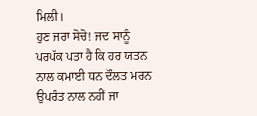ਮਿਲੀ।
ਹੁਣ ਜਰਾ ਸੋਚੋ! ਜਦ ਸਾਨੂੰ ਪਰਪੱਕ ਪਤਾ ਹੈ ਕਿ ਹਰ ਯਤਨ ਨਾਲ ਕਮਾਈ ਧਨ ਦੌਲਤ ਮਰਨ ਉਪਰੰਤ ਨਾਲ ਨਹੀਂ ਜਾ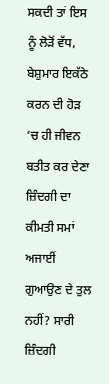ਸਕਦੀ ਤਾਂ ਇਸ ਨੂੰ ਲੋੜੋਂ ਵੱਧ, ਬੇਸ਼ੁਮਾਰ ਇਕੱਠੇ ਕਰਨ ਦੀ ਹੋੜ ‘ਚ ਹੀ ਜੀਵਨ ਬਤੀਤ ਕਰ ਦੇਣਾ ਜ਼ਿੰਦਗੀ ਦਾ ਕੀਮਤੀ ਸਮਾਂ ਅਜਾਈਂ ਗੁਆਉਣ ਦੇ ਤੁਲ ਨਹੀਂ? ਸਾਰੀ ਜ਼ਿੰਦਗੀ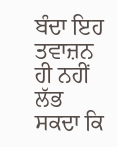ਬੰਦਾ ਇਹ ਤਵਾਜ਼ਨ ਹੀ ਨਹੀਂ ਲੱਭ ਸਕਦਾ ਕਿ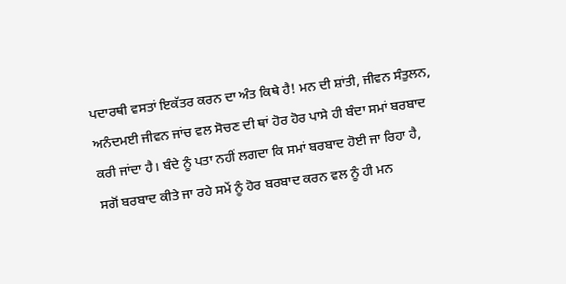ਪਦਾਰਥੀ ਵਸਤਾਂ ਇਕੱਤਰ ਕਰਨ ਦਾ ਅੰਤ ਕਿਥੇ ਹੈ! ਮਨ ਦੀ ਸ਼ਾਂਤੀ, ਜੀਵਨ ਸੰਤੁਲਨ, ਅਨੰਦਮਈ ਜੀਵਨ ਜਾਂਚ ਵਲ ਸੋਚਣ ਦੀ ਥਾਂ ਹੋਰ ਹੋਰ ਪਾਸੇ ਹੀ ਬੰਦਾ ਸਮਾਂ ਬਰਬਾਦ ਕਰੀ ਜਾਂਦਾ ਹੈ। ਬੰਦੇ ਨੂੰ ਪਤਾ ਨਹੀਂ ਲਗਦਾ ਕਿ ਸਮਾਂ ਬਰਬਾਦ ਹੋਈ ਜਾ ਰਿਹਾ ਹੈ, ਸਗੋਂ ਬਰਬਾਦ ਕੀਤੇ ਜਾ ਰਹੇ ਸਮੇਂ ਨੂੰ ਹੋਰ ਬਰਬਾਦ ਕਰਨ ਵਲ ਨੂੰ ਹੀ ਮਨ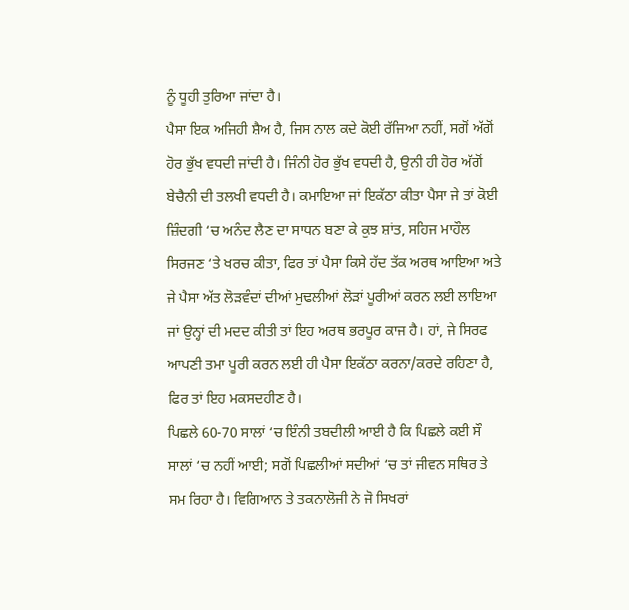ਨੂੰ ਧੂਹੀ ਤੁਰਿਆ ਜਾਂਦਾ ਹੈ।
ਪੈਸਾ ਇਕ ਅਜਿਹੀ ਸ਼ੈਅ ਹੈ, ਜਿਸ ਨਾਲ ਕਦੇ ਕੋਈ ਰੱਜਿਆ ਨਹੀਂ, ਸਗੋਂ ਅੱਗੋਂ ਹੋਰ ਭੁੱਖ ਵਧਦੀ ਜਾਂਦੀ ਹੈ। ਜਿੰਨੀ ਹੋਰ ਭੁੱਖ ਵਧਦੀ ਹੈ, ਉਨੀ ਹੀ ਹੋਰ ਅੱਗੋਂ ਬੇਚੈਨੀ ਦੀ ਤਲਖੀ ਵਧਦੀ ਹੈ। ਕਮਾਇਆ ਜਾਂ ਇਕੱਠਾ ਕੀਤਾ ਪੈਸਾ ਜੇ ਤਾਂ ਕੋਈ ਜ਼ਿੰਦਗੀ ‘ਚ ਅਨੰਦ ਲੈਣ ਦਾ ਸਾਧਨ ਬਣਾ ਕੇ ਕੁਝ ਸ਼ਾਂਤ, ਸਹਿਜ ਮਾਹੌਲ ਸਿਰਜਣ ‘ਤੇ ਖਰਚ ਕੀਤਾ, ਫਿਰ ਤਾਂ ਪੈਸਾ ਕਿਸੇ ਹੱਦ ਤੱਕ ਅਰਥ ਆਇਆ ਅਤੇ ਜੇ ਪੈਸਾ ਅੱਤ ਲੋੜਵੰਦਾਂ ਦੀਆਂ ਮੁਢਲੀਆਂ ਲੋੜਾਂ ਪੂਰੀਆਂ ਕਰਨ ਲਈ ਲਾਇਆ ਜਾਂ ਉਨ੍ਹਾਂ ਦੀ ਮਦਦ ਕੀਤੀ ਤਾਂ ਇਹ ਅਰਥ ਭਰਪੂਰ ਕਾਜ ਹੈ। ਹਾਂ, ਜੇ ਸਿਰਫ ਆਪਣੀ ਤਮਾ ਪੂਰੀ ਕਰਨ ਲਈ ਹੀ ਪੈਸਾ ਇਕੱਠਾ ਕਰਨਾ/ਕਰਦੇ ਰਹਿਣਾ ਹੈ, ਫਿਰ ਤਾਂ ਇਹ ਮਕਸਦਹੀਣ ਹੈ।
ਪਿਛਲੇ 60-70 ਸਾਲਾਂ ‘ਚ ਇੰਨੀ ਤਬਦੀਲੀ ਆਈ ਹੈ ਕਿ ਪਿਛਲੇ ਕਈ ਸੌ ਸਾਲਾਂ ‘ਚ ਨਹੀਂ ਆਈ; ਸਗੋਂ ਪਿਛਲੀਆਂ ਸਦੀਆਂ ‘ਚ ਤਾਂ ਜੀਵਨ ਸਥਿਰ ਤੇ ਸਮ ਰਿਹਾ ਹੈ। ਵਿਗਿਆਨ ਤੇ ਤਕਨਾਲੋਜੀ ਨੇ ਜੋ ਸਿਖਰਾਂ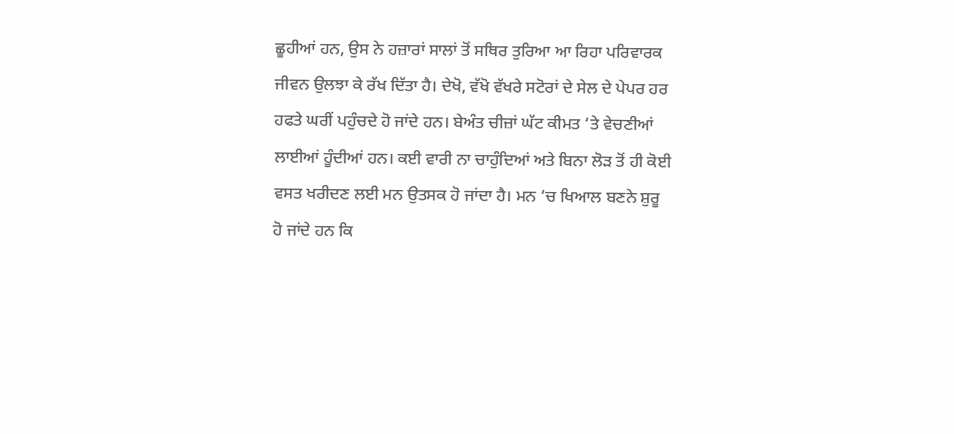ਛੂਹੀਆਂ ਹਨ, ਉਸ ਨੇ ਹਜ਼ਾਰਾਂ ਸਾਲਾਂ ਤੋਂ ਸਥਿਰ ਤੁਰਿਆ ਆ ਰਿਹਾ ਪਰਿਵਾਰਕ ਜੀਵਨ ਉਲਝਾ ਕੇ ਰੱਖ ਦਿੱਤਾ ਹੈ। ਦੇਖੋ, ਵੱਖੋ ਵੱਖਰੇ ਸਟੋਰਾਂ ਦੇ ਸੇਲ ਦੇ ਪੇਪਰ ਹਰ ਹਫਤੇ ਘਰੀਂ ਪਹੁੰਚਦੇ ਹੋ ਜਾਂਦੇ ਹਨ। ਬੇਅੰਤ ਚੀਜ਼ਾਂ ਘੱਟ ਕੀਮਤ ‘ਤੇ ਵੇਚਣੀਆਂ ਲਾਈਆਂ ਹੂੰਦੀਆਂ ਹਨ। ਕਈ ਵਾਰੀ ਨਾ ਚਾਹੁੰਦਿਆਂ ਅਤੇ ਬਿਨਾ ਲੋੜ ਤੋਂ ਹੀ ਕੋਈ ਵਸਤ ਖਰੀਦਣ ਲਈ ਮਨ ਉਤਸਕ ਹੋ ਜਾਂਦਾ ਹੈ। ਮਨ ‘ਚ ਖਿਆਲ ਬਣਨੇ ਸ਼ੁਰੂ ਹੋ ਜਾਂਦੇ ਹਨ ਕਿ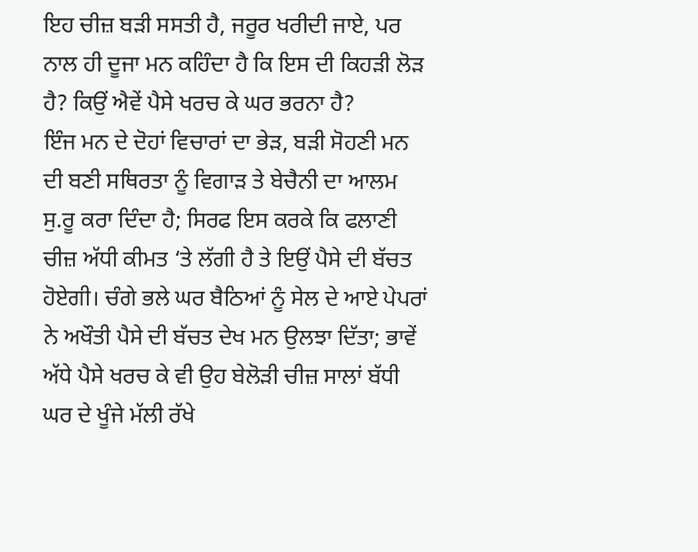ਇਹ ਚੀਜ਼ ਬੜੀ ਸਸਤੀ ਹੈ, ਜਰੂਰ ਖਰੀਦੀ ਜਾਏ, ਪਰ ਨਾਲ ਹੀ ਦੂਜਾ ਮਨ ਕਹਿੰਦਾ ਹੈ ਕਿ ਇਸ ਦੀ ਕਿਹੜੀ ਲੋੜ ਹੈ? ਕਿਉਂ ਐਵੇਂ ਪੈਸੇ ਖਰਚ ਕੇ ਘਰ ਭਰਨਾ ਹੈ?
ਇੰਜ ਮਨ ਦੇ ਦੋਹਾਂ ਵਿਚਾਰਾਂ ਦਾ ਭੇੜ, ਬੜੀ ਸੋਹਣੀ ਮਨ ਦੀ ਬਣੀ ਸਥਿਰਤਾ ਨੂੰ ਵਿਗਾੜ ਤੇ ਬੇਚੈਨੀ ਦਾ ਆਲਮ ਸੁ.ਰੂ ਕਰਾ ਦਿੰਦਾ ਹੈ; ਸਿਰਫ ਇਸ ਕਰਕੇ ਕਿ ਫਲਾਣੀ ਚੀਜ਼ ਅੱਧੀ ਕੀਮਤ ‘ਤੇ ਲੱਗੀ ਹੈ ਤੇ ਇਉਂ ਪੈਸੇ ਦੀ ਬੱਚਤ ਹੋਏਗੀ। ਚੰਗੇ ਭਲੇ ਘਰ ਬੈਠਿਆਂ ਨੂੰ ਸੇਲ ਦੇ ਆਏ ਪੇਪਰਾਂ ਨੇ ਅਖੌਤੀ ਪੈਸੇ ਦੀ ਬੱਚਤ ਦੇਖ ਮਨ ਉਲਝਾ ਦਿੱਤਾ; ਭਾਵੇਂ ਅੱਧੇ ਪੈਸੇ ਖਰਚ ਕੇ ਵੀ ਉਹ ਬੇਲੋੜੀ ਚੀਜ਼ ਸਾਲਾਂ ਬੱਧੀ ਘਰ ਦੇ ਖੂੰਜੇ ਮੱਲੀ ਰੱਖੇ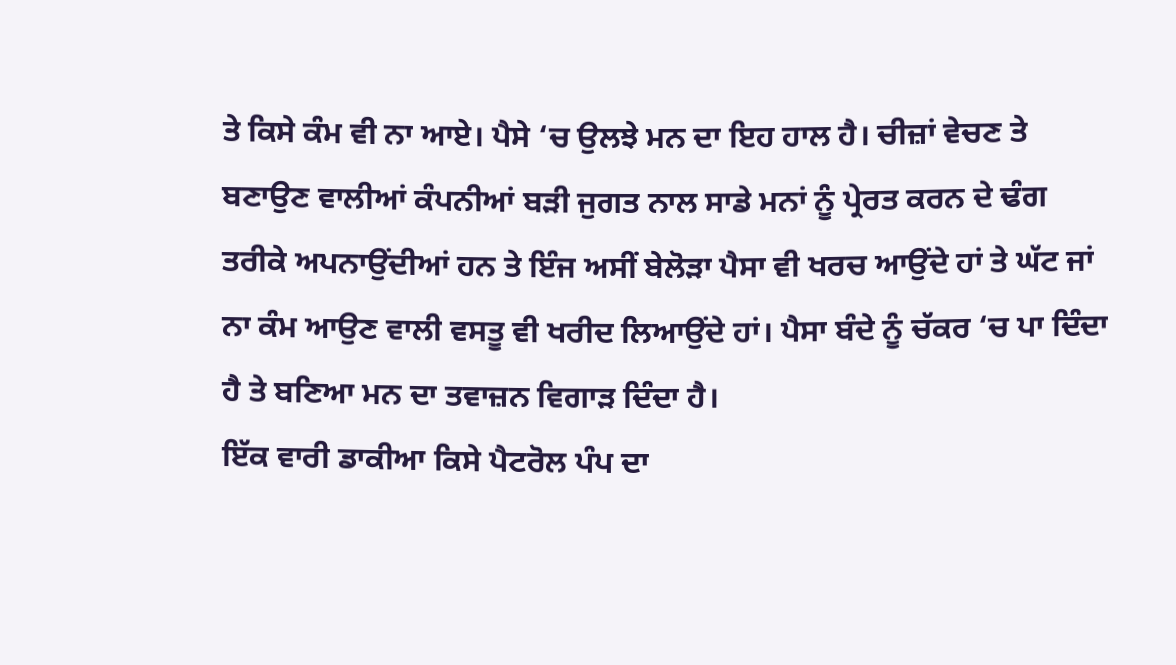ਤੇ ਕਿਸੇ ਕੰਮ ਵੀ ਨਾ ਆਏ। ਪੈਸੇ ‘ਚ ਉਲਝੇ ਮਨ ਦਾ ਇਹ ਹਾਲ ਹੈ। ਚੀਜ਼ਾਂ ਵੇਚਣ ਤੇ ਬਣਾਉਣ ਵਾਲੀਆਂ ਕੰਪਨੀਆਂ ਬੜੀ ਜੁਗਤ ਨਾਲ ਸਾਡੇ ਮਨਾਂ ਨੂੰ ਪ੍ਰੇਰਤ ਕਰਨ ਦੇ ਢੰਗ ਤਰੀਕੇ ਅਪਨਾਉਂਦੀਆਂ ਹਨ ਤੇ ਇੰਜ ਅਸੀਂ ਬੇਲੋੜਾ ਪੈਸਾ ਵੀ ਖਰਚ ਆਉਂਦੇ ਹਾਂ ਤੇ ਘੱਟ ਜਾਂ ਨਾ ਕੰਮ ਆਉਣ ਵਾਲੀ ਵਸਤੂ ਵੀ ਖਰੀਦ ਲਿਆਉਂਦੇ ਹਾਂ। ਪੈਸਾ ਬੰਦੇ ਨੂੰ ਚੱਕਰ ‘ਚ ਪਾ ਦਿੰਦਾ ਹੈ ਤੇ ਬਣਿਆ ਮਨ ਦਾ ਤਵਾਜ਼ਨ ਵਿਗਾੜ ਦਿੰਦਾ ਹੈ।
ਇੱਕ ਵਾਰੀ ਡਾਕੀਆ ਕਿਸੇ ਪੈਟਰੋਲ ਪੰਪ ਦਾ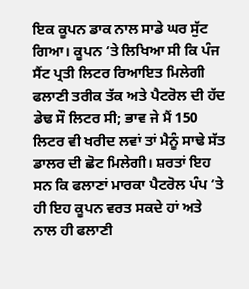ਇਕ ਕੂਪਨ ਡਾਕ ਨਾਲ ਸਾਡੇ ਘਰ ਸੁੱਟ ਗਿਆ। ਕੂਪਨ ‘ਤੇ ਲਿਖਿਆ ਸੀ ਕਿ ਪੰਜ ਸੈਂਟ ਪ੍ਰਤੀ ਲਿਟਰ ਰਿਆਇਤ ਮਿਲੇਗੀ ਫਲਾਣੀ ਤਰੀਕ ਤੱਕ ਅਤੇ ਪੈਟਰੋਲ ਦੀ ਹੱਦ ਡੇਢ ਸੌ ਲਿਟਰ ਸੀ; ਭਾਵ ਜੇ ਮੈਂ 150 ਲਿਟਰ ਵੀ ਖਰੀਦ ਲਵਾਂ ਤਾਂ ਮੈਨੂੰ ਸਾਢੇ ਸੱਤ ਡਾਲਰ ਦੀ ਛੋਟ ਮਿਲੇਗੀ। ਸ਼ਰਤਾਂ ਇਹ ਸਨ ਕਿ ਫਲਾਣਾਂ ਮਾਰਕਾ ਪੈਟਰੋਲ ਪੰਪ ‘ਤੇ ਹੀ ਇਹ ਕੂਪਨ ਵਰਤ ਸਕਦੇ ਹਾਂ ਅਤੇ ਨਾਲ ਹੀ ਫਲਾਣੀ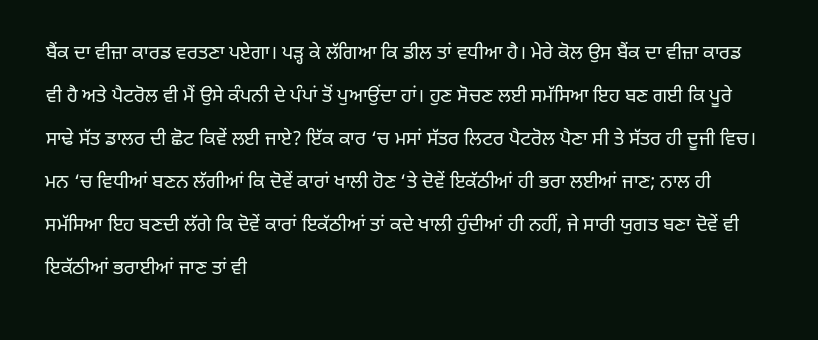ਬੈਂਕ ਦਾ ਵੀਜ਼ਾ ਕਾਰਡ ਵਰਤਣਾ ਪਏਗਾ। ਪੜ੍ਹ ਕੇ ਲੱਗਿਆ ਕਿ ਡੀਲ ਤਾਂ ਵਧੀਆ ਹੈ। ਮੇਰੇ ਕੋਲ ਉਸ ਬੈਂਕ ਦਾ ਵੀਜ਼ਾ ਕਾਰਡ ਵੀ ਹੈ ਅਤੇ ਪੈਟਰੋਲ ਵੀ ਮੈਂ ਉਸੇ ਕੰਪਨੀ ਦੇ ਪੰਪਾਂ ਤੋਂ ਪੁਆਉਂਦਾ ਹਾਂ। ਹੁਣ ਸੋਚਣ ਲਈ ਸਮੱਸਿਆ ਇਹ ਬਣ ਗਈ ਕਿ ਪੂਰੇ ਸਾਢੇ ਸੱਤ ਡਾਲਰ ਦੀ ਛੋਟ ਕਿਵੇਂ ਲਈ ਜਾਏ? ਇੱਕ ਕਾਰ ‘ਚ ਮਸਾਂ ਸੱਤਰ ਲਿਟਰ ਪੈਟਰੋਲ ਪੈਣਾ ਸੀ ਤੇ ਸੱਤਰ ਹੀ ਦੂਜੀ ਵਿਚ। ਮਨ ‘ਚ ਵਿਧੀਆਂ ਬਣਨ ਲੱਗੀਆਂ ਕਿ ਦੋਵੇਂ ਕਾਰਾਂ ਖਾਲੀ ਹੋਣ ‘ਤੇ ਦੋਵੇਂ ਇਕੱਠੀਆਂ ਹੀ ਭਰਾ ਲਈਆਂ ਜਾਣ; ਨਾਲ ਹੀ ਸਮੱਸਿਆ ਇਹ ਬਣਦੀ ਲੱਗੇ ਕਿ ਦੋਵੇਂ ਕਾਰਾਂ ਇਕੱਠੀਆਂ ਤਾਂ ਕਦੇ ਖਾਲੀ ਹੁੰਦੀਆਂ ਹੀ ਨਹੀਂ, ਜੇ ਸਾਰੀ ਯੁਗਤ ਬਣਾ ਦੋਵੇਂ ਵੀ ਇਕੱਠੀਆਂ ਭਰਾਈਆਂ ਜਾਣ ਤਾਂ ਵੀ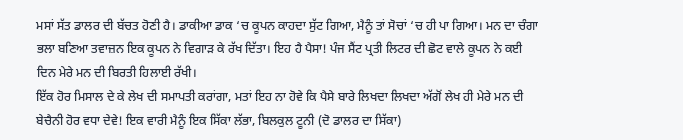ਮਸਾਂ ਸੱਤ ਡਾਲਰ ਦੀ ਬੱਚਤ ਹੋਣੀ ਹੈ। ਡਾਕੀਆ ਡਾਕ ‘ਚ ਕੂਪਨ ਕਾਹਦਾ ਸੁੱਟ ਗਿਆ, ਮੈਨੂੰ ਤਾਂ ਸੋਚਾਂ ‘ਚ ਹੀ ਪਾ ਗਿਆ। ਮਨ ਦਾ ਚੰਗਾ ਭਲਾ ਬਣਿਆ ਤਵਾਜ਼ਨ ਇਕ ਕੂਪਨ ਨੇ ਵਿਗਾੜ ਕੇ ਰੱਖ ਦਿੱਤਾ। ਇਹ ਹੈ ਪੈਸਾ! ਪੰਜ ਸੈਂਟ ਪ੍ਰਤੀ ਲਿਟਰ ਦੀ ਛੋਟ ਵਾਲੇ ਕੂਪਨ ਨੇ ਕਈ ਦਿਨ ਮੇਰੇ ਮਨ ਦੀ ਬਿਰਤੀ ਹਿਲਾਈ ਰੱਖੀ।
ਇੱਕ ਹੋਰ ਮਿਸਾਲ ਦੇ ਕੇ ਲੇਖ ਦੀ ਸਮਾਪਤੀ ਕਰਾਂਗਾ, ਮਤਾਂ ਇਹ ਨਾ ਹੋਵੇ ਕਿ ਪੈਸੇ ਬਾਰੇ ਲਿਖਦਾ ਲਿਖਦਾ ਅੱਗੋਂ ਲੇਖ ਹੀ ਮੇਰੇ ਮਨ ਦੀ ਬੇਚੈਨੀ ਹੋਰ ਵਧਾ ਦੇਵੇ! ਇਕ ਵਾਰੀ ਮੈਨੂੰ ਇਕ ਸਿੱਕਾ ਲੱਭਾ, ਬਿਲਕੁਲ ਟੂਨੀ (ਦੋ ਡਾਲਰ ਦਾ ਸਿੱਕਾ)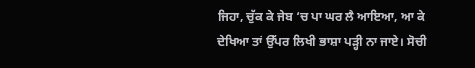ਜਿਹਾ, ਚੁੱਕ ਕੇ ਜੇਬ ‘ਚ ਪਾ ਘਰ ਲੈ ਆਇਆ, ਆ ਕੇ ਦੇਖਿਆ ਤਾਂ ਉੱਪਰ ਲਿਖੀ ਭਾਸ਼ਾ ਪੜ੍ਹੀ ਨਾ ਜਾਏ। ਸੋਚੀ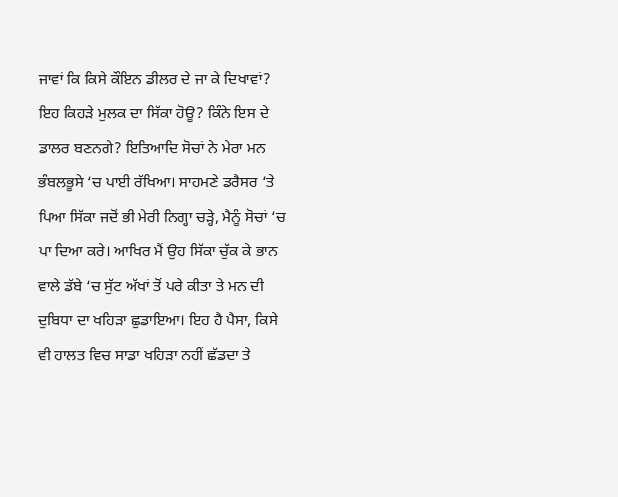ਜਾਵਾਂ ਕਿ ਕਿਸੇ ਕੌਇਨ ਡੀਲਰ ਦੇ ਜਾ ਕੇ ਦਿਖਾਵਾਂ? ਇਹ ਕਿਹੜੇ ਮੁਲਕ ਦਾ ਸਿੱਕਾ ਹੋਊ? ਕਿੰਨੇ ਇਸ ਦੇ ਡਾਲਰ ਬਣਨਗੇ? ਇਤਿਆਦਿ ਸੋਚਾਂ ਨੇ ਮੇਰਾ ਮਨ ਭੰਬਲਭੂਸੇ ‘ਚ ਪਾਈ ਰੱਖਿਆ। ਸਾਹਮਣੇ ਡਰੈਸਰ ‘ਤੇ ਪਿਆ ਸਿੱਕਾ ਜਦੋਂ ਭੀ ਮੇਰੀ ਨਿਗ੍ਹਾ ਚੜ੍ਹੇ, ਮੈਨੂੰ ਸੋਚਾਂ ‘ਚ ਪਾ ਦਿਆ ਕਰੇ। ਆਖਿਰ ਮੈਂ ਉਹ ਸਿੱਕਾ ਚੁੱਕ ਕੇ ਭਾਨ ਵਾਲੇ ਡੱਬੇ ‘ਚ ਸੁੱਟ ਅੱਖਾਂ ਤੋਂ ਪਰੇ ਕੀਤਾ ਤੇ ਮਨ ਦੀ ਦੁਬਿਧਾ ਦਾ ਖਹਿੜਾ ਛੁਡਾਇਆ। ਇਹ ਹੈ ਪੈਸਾ, ਕਿਸੇ ਵੀ ਹਾਲਤ ਵਿਚ ਸਾਡਾ ਖਹਿੜਾ ਨਹੀਂ ਛੱਡਦਾ ਤੇ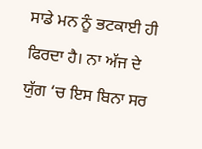ਸਾਡੇ ਮਨ ਨੂੰ ਭਟਕਾਈ ਹੀ ਫਿਰਦਾ ਹੈ। ਨਾ ਅੱਜ ਦੇ ਯੁੱਗ ‘ਚ ਇਸ ਬਿਨਾ ਸਰ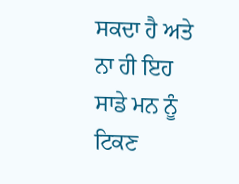ਸਕਦਾ ਹੈ ਅਤੇ ਨਾ ਹੀ ਇਹ ਸਾਡੇ ਮਨ ਨੂੰ ਟਿਕਣ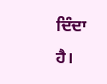ਦਿੰਦਾ ਹੈ।